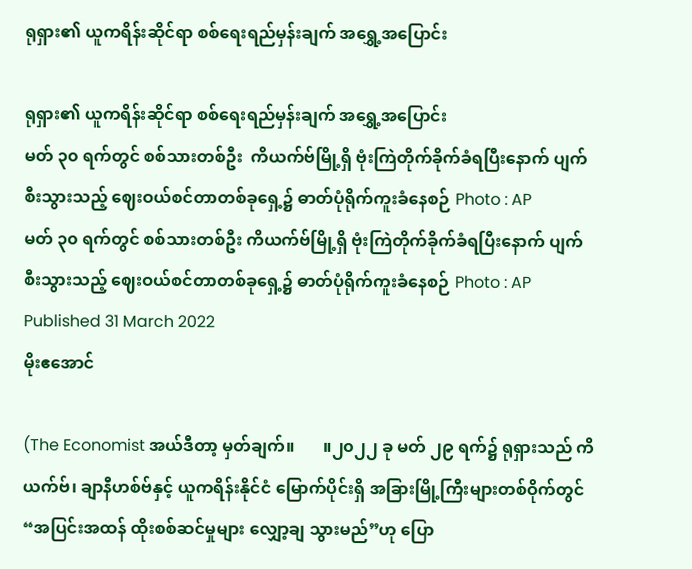ရုရှား၏ ယူကရိန်းဆိုင်ရာ စစ်ရေးရည်မှန်းချက် အရွှေ့အပြောင်း

ရုရှား၏ ယူကရိန်းဆိုင်ရာ စစ်ရေးရည်မှန်းချက် အရွှေ့အပြောင်း
မတ် ၃၀ ရက်တွင် စစ်သားတစ်ဦး  ကိယက်ဗ်မြို့ရှိ ဗုံးကြဲတိုက်ခိုက်ခံရပြီးနောက် ပျက်စီးသွားသည့် ဈေးဝယ်စင်တာတစ်ခုရှေ့၌ ဓာတ်ပုံရိုက်ကူးခံနေစဉ် Photo : AP
မတ် ၃၀ ရက်တွင် စစ်သားတစ်ဦး ကိယက်ဗ်မြို့ရှိ ဗုံးကြဲတိုက်ခိုက်ခံရပြီးနောက် ပျက်စီးသွားသည့် ဈေးဝယ်စင်တာတစ်ခုရှေ့၌ ဓာတ်ပုံရိုက်ကူးခံနေစဉ် Photo : AP
Published 31 March 2022
မိုးဧအောင်

(The Economist အယ်ဒီတာ့ မှတ်ချက်။       ။၂၀၂၂ ခု မတ် ၂၉ ရက်၌ ရုရှားသည် ကိယက်ဗ်၊ ချာနီဟစ်ဗ်နှင့် ယူကရိန်းနိုင်ငံ မြောက်ပိုင်းရှိ အခြားမြို့ကြီးများတစ်ဝိုက်တွင် “အပြင်းအထန် ထိုးစစ်ဆင်မှုများ လျှော့ချ သွားမည်”ဟု ပြော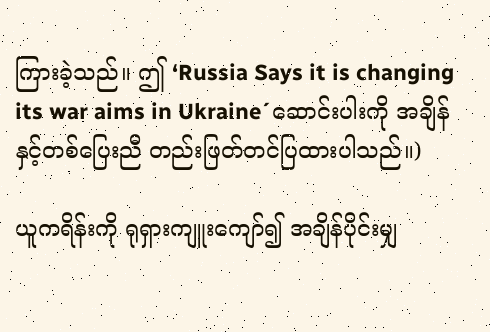ကြားခဲ့သည်။ ဤ ‘Russia Says it is changing its war aims in Ukraine´ဆောင်းပါးကို အချိန်နှင့်တစ်ပြေးညီ တည်းဖြတ်တင်ပြထားပါသည်။)

ယူကရိန်းကို ရုရှားကျူးကျော်၍ အချိန်ပိုင်းမျှ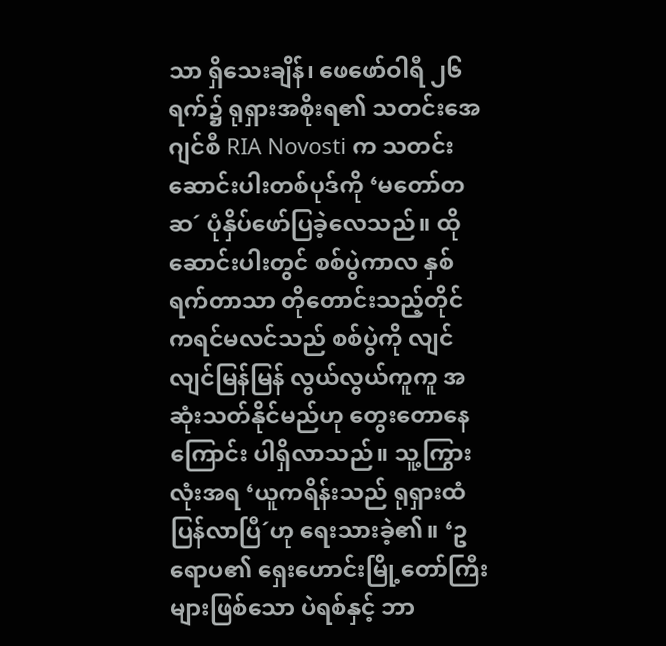သာ ရှိသေးချိန်၊ ဖေဖော်ဝါရီ ၂၆ ရက်၌ ရုရှားအစိုးရ၏ သတင်းအေဂျင်စီ RIA Novosti က သတင်းဆောင်းပါးတစ်ပုဒ်ကို ‘မတော်တဆ´ ပုံနှိပ်ဖော်ပြခဲ့လေသည်။ ထို ဆောင်းပါးတွင် စစ်ပွဲကာလ နှစ်ရက်တာသာ တိုတောင်းသည့်တိုင် ကရင်မလင်သည် စစ်ပွဲကို လျင်လျင်မြန်မြန် လွယ်လွယ်ကူကူ အဆုံးသတ်နိုင်မည်ဟု တွေးတောနေကြောင်း ပါရှိလာသည်။ သူ့ကြွားလုံးအရ ‘ယူကရိန်းသည် ရုရှားထံပြန်လာပြီ´ဟု ရေးသားခဲ့၏။ ‘ဥရောပ၏ ရှေးဟောင်းမြို့တော်ကြီးများဖြစ်သော ပဲရစ်နှင့် ဘာ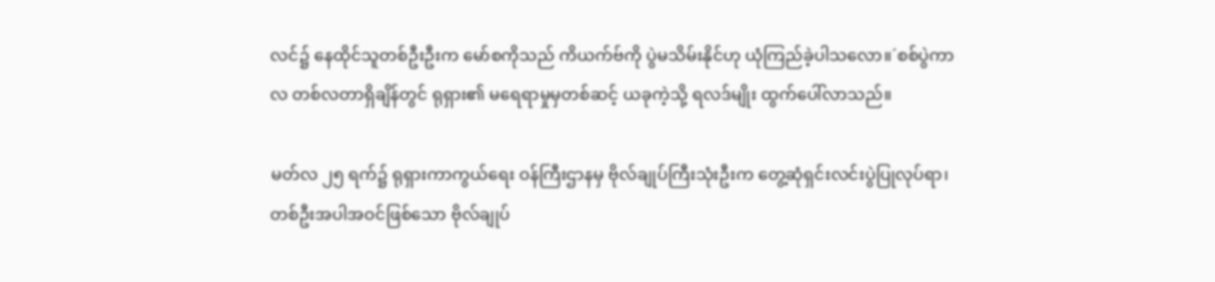လင်၌ နေထိုင်သူတစ်ဦးဦးက မော်စကိုသည် ကိယက်ဗ်ကို ပွဲမသိမ်းနိုင်ဟု ယုံကြည်ခဲ့ပါသလော။´စစ်ပွဲကာလ တစ်လတာရှိချိန်တွင် ရုရှား၏ မရေရာမှုမှတစ်ဆင့် ယခုကဲ့သို့ ရလဒ်မျိုး ထွက်ပေါ်လာသည်။

မတ်လ ၂၅ ရက်၌ ရုရှားကာကွယ်ရေး ဝန်ကြီးဌာနမှ ဗိုလ်ချုပ်ကြီးသုံးဦးက တွေ့ဆုံရှင်းလင်းပွဲပြုလုပ်ရာ၊ တစ်ဦးအပါအဝင်ဖြစ်သော ဗိုလ်ချုပ်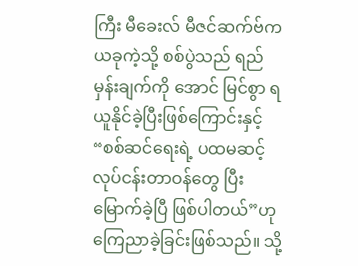ကြီး မီခေးလ် မီဇင်ဆက်ဗ်က ယခုကဲ့သို့ စစ်ပွဲသည် ရည်မှန်းချက်ကို အောင် မြင်စွာ ရယူနိုင်ခဲ့ပြီးဖြစ်ကြောင်းနှင့် “စစ်ဆင်ရေးရဲ့ ပထမဆင့် လုပ်ငန်းတာဝန်တွေ ပြီးမြောက်ခဲ့ပြီ ဖြစ်ပါတယ်”ဟု ကြေညာခဲ့ခြင်းဖြစ်သည်။ သို့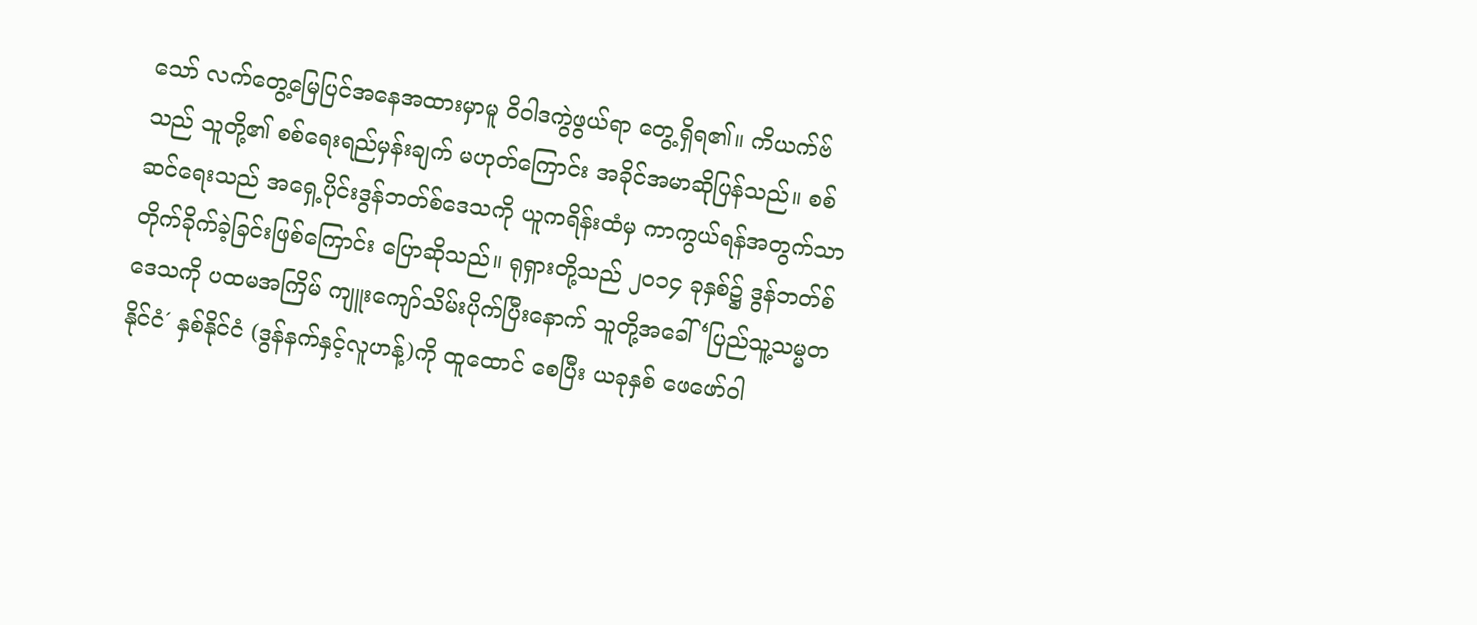သော် လက်တွေ့မြေပြင်အနေအထားမှာမူ ၀ိ၀ါဒကွဲဖွယ်ရာ တွေ့ရှိရ၏။ ကိယက်ဗ်သည် သူတို့၏ စစ်ရေးရည်မှန်းချက် မဟုတ်ကြောင်း အခိုင်အမာဆိုပြန်သည်။ စစ်ဆင်ရေးသည် အရှေ့ပိုင်းဒွန်ဘတ်စ်ဒေသကို ယူကရိန်းထံမှ ကာကွယ်ရန်အတွက်သာ တိုက်ခိုက်ခဲ့ခြင်းဖြစ်ကြောင်း ပြောဆိုသည်။ ရုရှားတို့သည် ၂၀၁၄ ခုနှစ်၌ ဒွန်ဘတ်စ်ဒေသကို ပထမအကြိမ် ကျူးကျော်သိမ်းပိုက်ပြီးနောက် သူတို့အခေါ် ‘ပြည်သူ့သမ္မတနိုင်ငံ´ နှစ်နိုင်ငံ (ဒွန်နက်နှင့်လူဟန့်)ကို ထူထောင် စေပြီး ယခုနှစ် ဖေဖော်ဝါ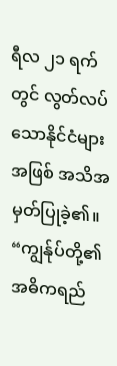ရီလ ၂၁ ရက်တွင် လွတ်လပ်သောနိုင်ငံများအဖြစ် အသိအမှတ်ပြုခဲ့၏။ “ကျွန်ုပ်တို့၏ အဓိကရည်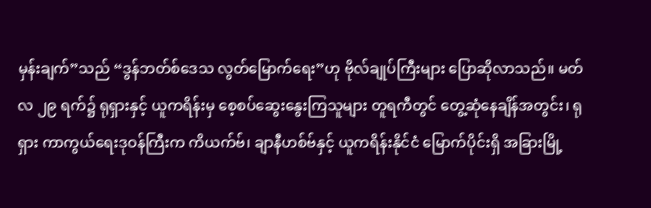မှန်းချက်”သည် “ဒွန်ဘတ်စ်ဒေသ လွတ်မြောက်ရေး”ဟု ဗိုလ်ချုပ်ကြီးများ ပြောဆိုလာသည်။ မတ် လ ၂၉ ရက်၌ ရုရှားနှင့် ယူကရိန်းမှ စေ့စပ်ဆွေးနွေးကြသူများ တူရကီတွင် တွေ့ဆုံနေချိန်အတွင်း၊ ရုရှား ကာကွယ်ရေးဒုဝန်ကြီးက ကိယက်ဗ်၊ ချာနီဟစ်ဗ်နှင့် ယူကရိန်းနိုင်ငံ မြောက်ပိုင်းရှိ အခြားမြို့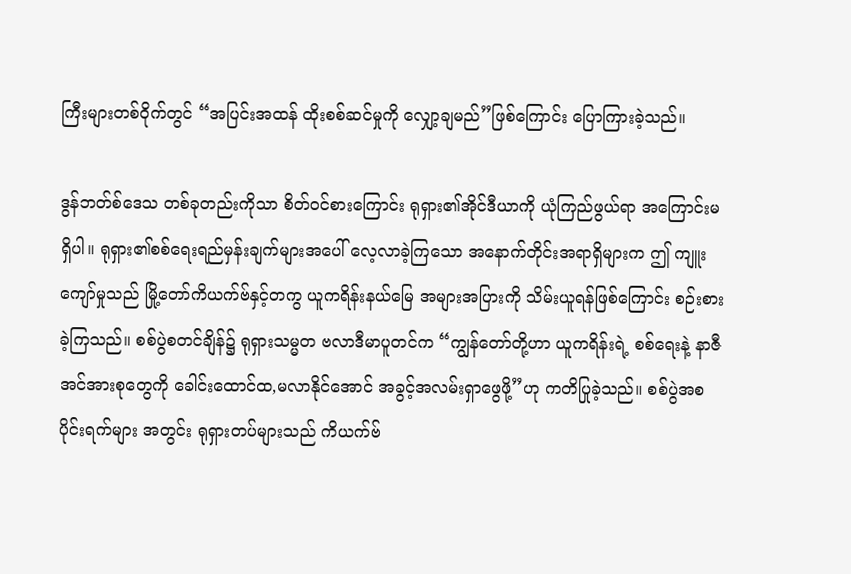ကြီးများတစ်ဝိုက်တွင် “အပြင်းအထန် ထိုးစစ်ဆင်မှုကို လျှော့ချမည်”ဖြစ်ကြောင်း ပြောကြားခဲ့သည်။

ဒွန်ဘတ်စ်ဒေသ တစ်ခုတည်းကိုသာ စိတ်ဝင်စားကြောင်း ရုရှား၏အိုင်ဒီယာကို ယုံကြည်ဖွယ်ရာ အကြောင်းမရှိပါ။ ရုရှား၏စစ်ရေးရည်မှန်းချက်များအပေါ် လေ့လာခဲ့ကြသော အနောက်တိုင်းအရာရှိများက ဤ ကျူးကျော်မှုသည် မြို့တော်ကိယက်ဗ်နှင့်တကွ ယူကရိန်းနယ်မြေ အများအပြားကို သိမ်းယူရန်ဖြစ်ကြောင်း စဉ်းစားခဲ့ကြသည်။ စစ်ပွဲစတင်ချိန်၌ ရုရှားသမ္မတ ဗလာဒီမာပူတင်က “ကျွန်တော်တို့ဟာ ယူကရိန်းရဲ့ စစ်ရေးနဲ့ နာဇီအင်အားစုတွေကို ခေါင်းထောင်ထ,မလာနိုင်အောင် အခွင့်အလမ်းရှာဖွေဖို့”ဟု ကတိပြုခဲ့သည်။ စစ်ပွဲအစပိုင်းရက်များ အတွင်း ရုရှားတပ်များသည် ကိယက်ဗ်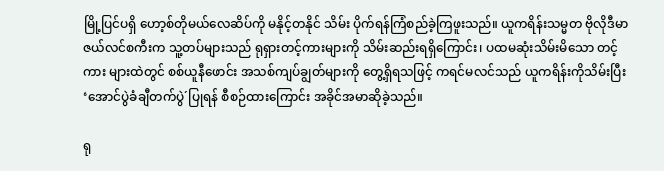မြို့ပြင်ပရှိ ဟော့စ်တိုမယ်လေဆိပ်ကို မနိုင့်တနိုင် သိမ်း ပိုက်ရန်ကြံစည်ခဲ့ကြဖူးသည်။ ယူကရိန်းသမ္မတ ဗိုလိုဒီမာ ဇယ်လင်စကီးက သူ့တပ်များသည် ရုရှားတင့်ကားများကို သိမ်းဆည်းရရှိကြောင်း၊ ပထမဆုံးသိမ်းမိသော တင့်ကား များထဲတွင် စစ်ယူနီဖောင်း အသစ်ကျပ်ချွတ်များကို တွေ့ရှိရသဖြင့် ကရင်မလင်သည် ယူကရိန်းကိုသိမ်းပြီး ‘အောင်ပွဲခံချီတက်ပွဲ´ပြုရန် စီစဉ်ထားကြောင်း အခိုင်အမာဆိုခဲ့သည်။

ရု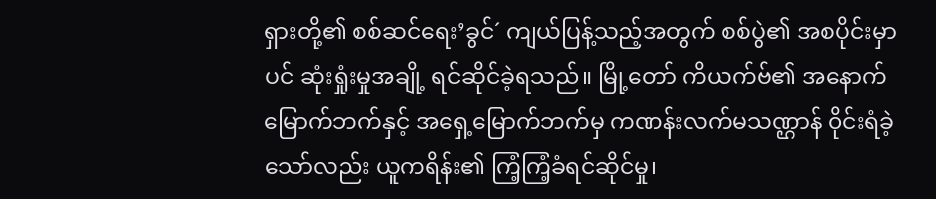ရှားတို့၏ စစ်ဆင်ရေး’ခွင်´ ကျယ်ပြန့်သည့်အတွက် စစ်ပွဲ၏ အစပိုင်းမှာပင် ဆုံးရှုံးမှုအချို့ ရင်ဆိုင်ခဲ့ရသည်။ မြို့တော် ကိယက်ဗ်၏ အနောက်မြောက်ဘက်နှင့် အရှေ့မြောက်ဘက်မှ ကဏန်းလက်မသဏ္ဌာန် ၀ိုင်းရံခဲ့သော်လည်း ယူကရိန်း၏ ကြံ့ကြံ့ခံရင်ဆိုင်မှု၊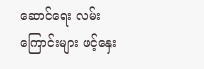ဆောင်ရေး လမ်းကြောင်းများ ဖင့်နှေး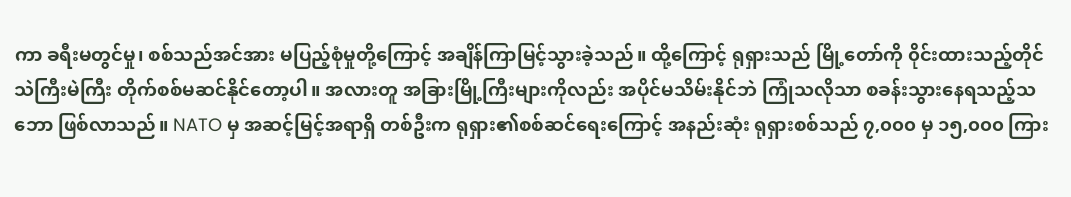ကာ ခရီးမတွင်မှု၊ စစ်သည်အင်အား မပြည့်စုံမှုတို့ကြောင့် အချိန်ကြာမြင့်သွားခဲ့သည်။ ထို့ကြောင့် ရုရှားသည် မြို့တော်ကို ၀ိုင်းထားသည့်တိုင် သဲကြီးမဲကြီး တိုက်စစ်မဆင်နိုင်တော့ပါ။ အလားတူ အခြားမြို့ကြီးများကိုလည်း အပိုင်မသိမ်းနိုင်ဘဲ ကြုံသလိုသာ စခန်းသွားနေရသည့်သဘော ဖြစ်လာသည်။ NATO မှ အဆင့်မြင့်အရာရှိ တစ်ဦးက ရုရှား၏စစ်ဆင်ရေးကြောင့် အနည်းဆုံး ရုရှားစစ်သည် ၇,၀၀၀ မှ ၁၅,၀၀၀ ကြား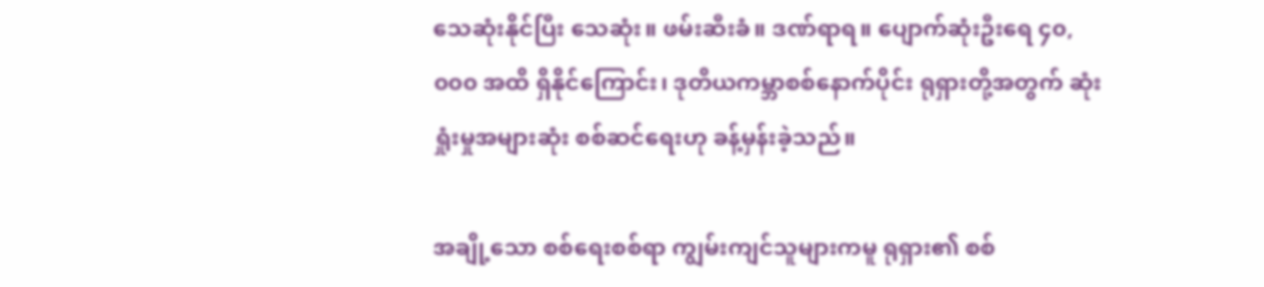သေဆုံးနိုင်ပြီး သေဆုံး။ ဖမ်းဆီးခံ။ ဒဏ်ရာရ။ ပျောက်ဆုံးဦးရေ ၄၀,၀၀၀ အထိ ရှိနိုင်ကြောင်း၊ ဒုတိယကမ္ဘာစစ်နောက်ပိုင်း ရုရှားတို့အတွက် ဆုံးရှုံးမှုအများဆုံး စစ်ဆင်ရေးဟု ခန့်မှန်းခဲ့သည်။

အချို့သော စစ်ရေးစစ်ရာ ကျွမ်းကျင်သူများကမူ ရုရှား၏ စစ်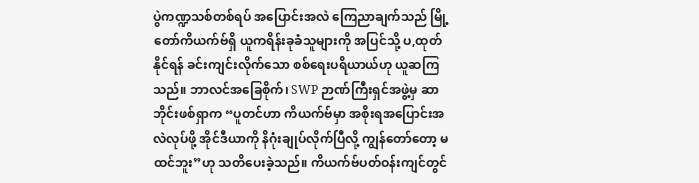ပွဲကဏ္ဍသစ်တစ်ရပ် အပြောင်းအလဲ ကြေညာချက်သည် မြို့တော်ကိယက်ဗ်ရှိ ယူကရိန်းခုခံသူများကို အပြင်သို့ ပ,ထုတ်နိုင်ရန် ခင်းကျင်းလိုက်သော စစ်ရေးပရိယာယ်ဟု ယူဆကြသည်။ ဘာလင်အခြေစိုက်၊ SWP ဉာဏ်ကြီးရှင်အဖွဲ့မှ ဆာဘိုင်းဖစ်ရှာက “ပူတင်ဟာ ကိယက်ဗ်မှာ အစိုးရအပြောင်းအလဲလုပ်ဖို့ အိုင်ဒီယာကို နိဂုံးချုပ်လိုက်ပြီလို့ ကျွန်တော်တော့ မထင်ဘူး”ဟု သတိပေးခဲ့သည်။ ကိယက်ဗ်ပတ်ဝန်းကျင်တွင်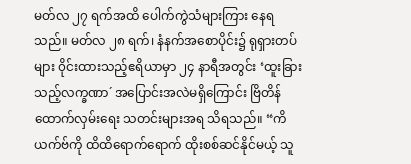မတ်လ ၂၇ ရက်အထိ ပေါက်ကွဲသံများကြား နေရသည်။ မတ်လ ၂၈ ရက်၊ နံနက်အစောပိုင်း၌ ရုရှားတပ်များ ၀ိုင်းထားသည့်ဧရိယာမှာ ၂၄ နာရီအတွင်း ‘ထူးခြားသည့်လက္ခဏာ´ အပြောင်းအလဲမရှိကြောင်း ဗြိတိန်ထောက်လှမ်းရေး သတင်းများအရ သိရသည်။ “ကိ ယက်ဗ်ကို ထိထိရောက်ရောက် ထိုးစစ်ဆင်နိုင်မယ့် သူ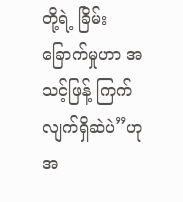တို့ရဲ့ ခြိမ်းခြောက်မှုဟာ အသင့်ဖြန့် ကြက်လျက်ရှိဆဲပဲ”ဟု အ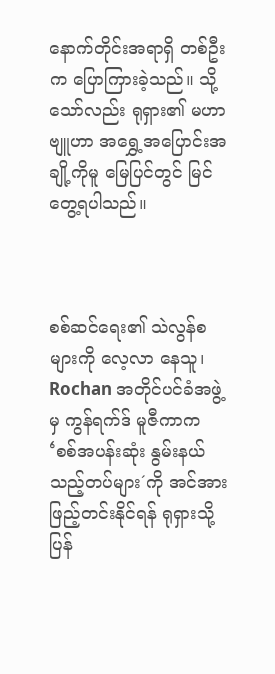နောက်တိုင်းအရာရှိ တစ်ဦးက ပြောကြားခဲ့သည်။ သို့သော်လည်း ရုရှား၏ မဟာဗျူဟာ အရွှေ့အပြောင်းအချို့ကိုမူ မြေပြင်တွင် မြင်တွေ့ရပါသည်။



စစ်ဆင်ရေး၏ သဲလွန်စများကို လေ့လာ နေသူ၊ Rochan အတိုင်ပင်ခံအဖွဲ့မှ ကွန်ရက်ဒ် မူဇီကာက ‘စစ်အပန်းဆုံး နွမ်းနယ်သည့်တပ်များ´ကို အင်အားဖြည့်တင်းနိုင်ရန် ရုရှားသို့ပြန်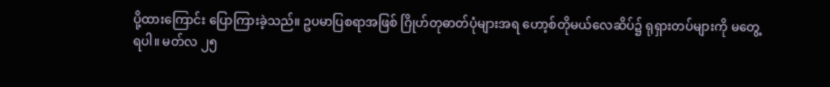ပို့ထားကြောင်း ပြောကြားခဲ့သည်။ ဥပမာပြစရာအဖြစ် ဂြိုဟ်တုဓာတ်ပုံများအရ ဟော့စ်တိုမယ်လေဆိပ်၌ ရုရှားတပ်များကို မတွေ့ရပါ။ မတ်လ ၂၅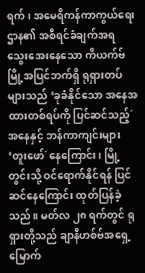ရက်၊ အမေရိကန်ကာကွယ်ရေးဌာန၏ အစီရင်ခံချက်အရ သွေးအေးနေသော ကိယက်ဗ်မြို့အပြင်ဘက်ရှိ ရုရှားတပ်များသည် ‘ခုခံနိုင်သော အနေအထားတစ်ရပ်ကို ပြင်ဆင်သည့်´အနေနှင့် ဘန်ကာကျင်းများ ‘တူးဖော်´နေကြောင်း၊ မြို့တွင်းသို့ ဝင်ရောက်နိုင်ရန် ပြင်ဆင်နေကြောင်း ထုတ်ပြန်ခဲ့သည်။ မတ်လ ၂၈ ရက်တွင် ရုရှားတို့သည် ချာနီဟစ်ဗ်အရှေ့မြောက်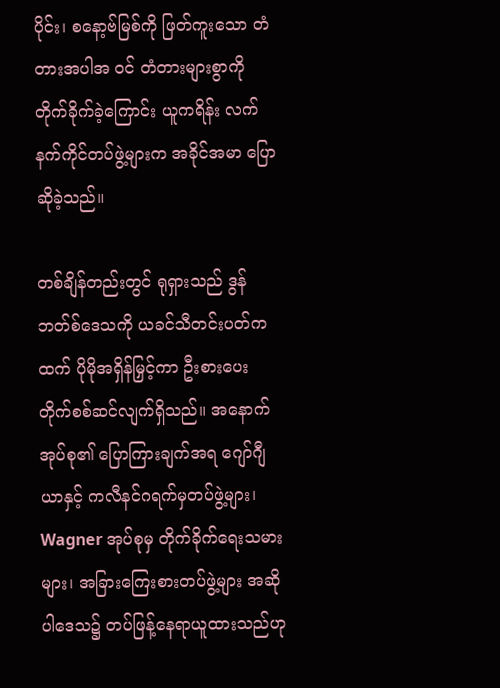ပိုင်း၊ စနော့ဗ်မြစ်ကို ဖြတ်ကူးသော တံတားအပါအ ဝင် တံတားများစွာကို တိုက်ခိုက်ခဲ့ကြောင်း ယူကရိန်း လက်နက်ကိုင်တပ်ဖွဲ့များက အခိုင်အမာ ပြောဆိုခဲ့သည်။

တစ်ချိန်တည်းတွင် ရုရှားသည် ဒွန်ဘတ်စ်ဒေသကို ယခင်သီတင်းပတ်ကထက် ပိုမိုအရှိန်မြှင့်ကာ ဦးစားပေး တိုက်စစ်ဆင်လျက်ရှိသည်။ အနောက်အုပ်စု၏ ပြောကြားချက်အရ ဂျော်ဂျီယာနှင့် ကလီနင်ဂရက်မှတပ်ဖွဲ့များ၊ Wagner အုပ်စုမှ တိုက်ခိုက်ရေးသမားများ၊ အခြားကြေးစားတပ်ဖွဲ့များ အဆိုပါဒေသ၌ တပ်ဖြန့်နေရာယူထားသည်ဟု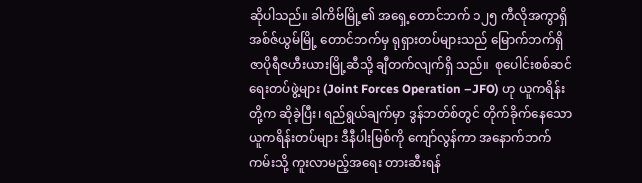ဆိုပါသည်။ ခါကိဗ်မြို့၏ အရှေ့တောင်ဘက် ၁၂၅ ကီလိုအကွာရှိ အစ်ဇ်ယွမ်မြို့ တောင်ဘက်မှ ရုရှားတပ်များသည် မြောက်ဘက်ရှိ ဇာပိုရီဇဟီးယားမြို့ဆီသို့ ချီတက်လျက်ရှိ သည်။  စုပေါင်းစစ်ဆင်ရေးတပ်ဖွဲ့များ (Joint Forces Operation –JFO) ဟု ယူကရိန်းတို့က ဆိုခဲ့ပြီး၊ ရည်ရွယ်ချက်မှာ ဒွန်ဘတ်စ်တွင် တိုက်ခိုက်နေသော ယူကရိန်းတပ်များ ဒီနီပါးမြစ်ကို ကျော်လွန်ကာ အနောက်ဘက်ကမ်းသို့ ကူးလာမည့်အရေး တားဆီးရန်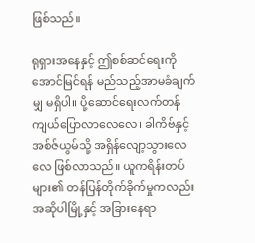ဖြစ်သည်။

ရုရှားအနေနှင့် ဤစစ်ဆင်ရေးကို အောင်မြင်ရန် မည်သည့်အာမခံချက်မျှ မရှိပါ။ ပို့ဆောင်ရေးလက်တန် ကျယ်ပြောလာလေလေ၊ ခါကိဗ်နှင့် အစ်ဇ်ယွမ်သို့ အရှိန်လျော့သွားလေလေ ဖြစ်လာသည်။ ယူကရိန်းတပ်များ၏ တန်ပြန်တိုက်ခိုက်မှုကလည်း အဆိုပါမြို့နှင့် အခြားနေရာ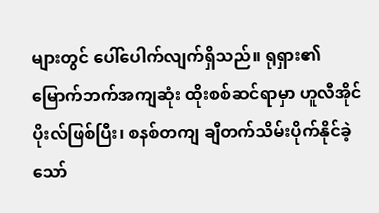များတွင် ပေါ်ပေါက်လျက်ရှိသည်။ ရုရှား၏ မြောက်ဘက်အကျဆုံး ထိုးစစ်ဆင်ရာမှာ ဟူလီအိုင်ပိုးလ်ဖြစ်ပြီး၊ စနစ်တကျ ချီတက်သိမ်းပိုက်နိုင်ခဲ့သော်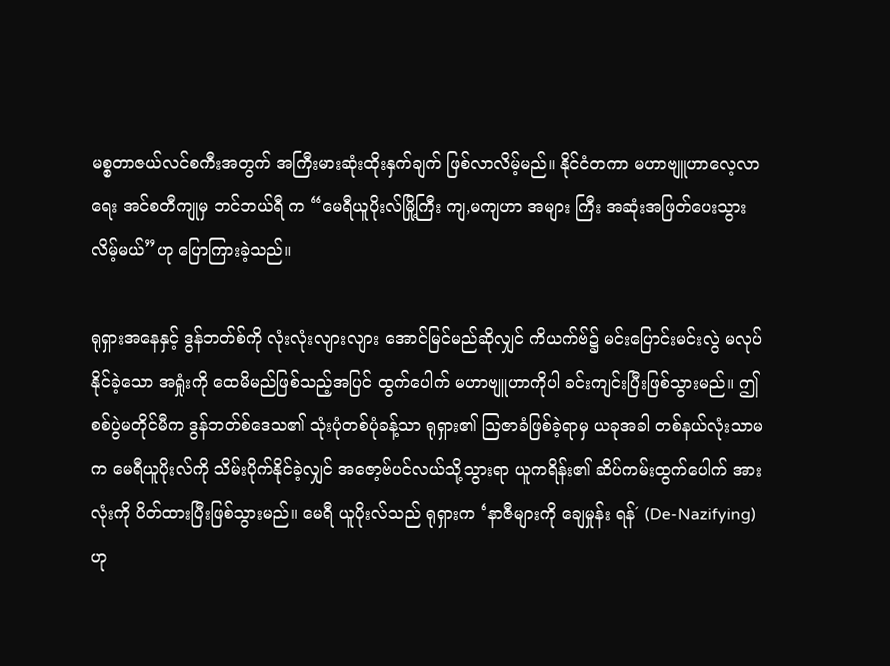မစ္စတာဇယ်လင်စကီးအတွက် အကြီးမားဆုံးထိုးနှက်ချက် ဖြစ်လာလိမ့်မည်။ နိုင်ငံတကာ မဟာဗျူဟာလေ့လာရေး အင်စတီကျုမှ ဘင်ဘယ်ရီ က “မေရီယူပိုးလ်မြို့ကြီး ကျ,မကျဟာ အများ ကြီး အဆုံးအဖြတ်ပေးသွားလိမ့်မယ်”ဟု ပြောကြားခဲ့သည်။

ရုရှားအနေနှင့် ဒွန်ဘတ်စ်ကို လုံးလုံးလျားလျား အောင်မြင်မည်ဆိုလျှင် ကိယက်ဗ်၌ မင်းပြောင်းမင်းလွဲ မလုပ်နိုင်ခဲ့သော အရှုံးကို ထေမိမည်ဖြစ်သည့်အပြင် ထွက်ပေါက် မဟာဗျူဟာကိုပါ ခင်းကျင်းပြီးဖြစ်သွားမည်။ ဤစစ်ပွဲမတိုင်မီက ဒွန်ဘတ်စ်ဒေသ၏ သုံးပုံတစ်ပုံခန့်သာ ရုရှား၏ သြဇာခံဖြစ်ခဲ့ရာမှ ယခုအခါ တစ်နယ်လုံးသာမက မေရီယူပိုးလ်ကို သိမ်းပိုက်နိုင်ခဲ့လျှင် အဇော့ဗ်ပင်လယ်သို့သွားရာ ယူကရိန်း၏ ဆိပ်ကမ်းထွက်ပေါက် အားလုံးကို ပိတ်ထားပြီးဖြစ်သွားမည်။ မေရီ ယူပိုးလ်သည် ရုရှားက ‘နာဇီများကို ချေမှုန်း ရန်´ (De-Nazifying)ဟု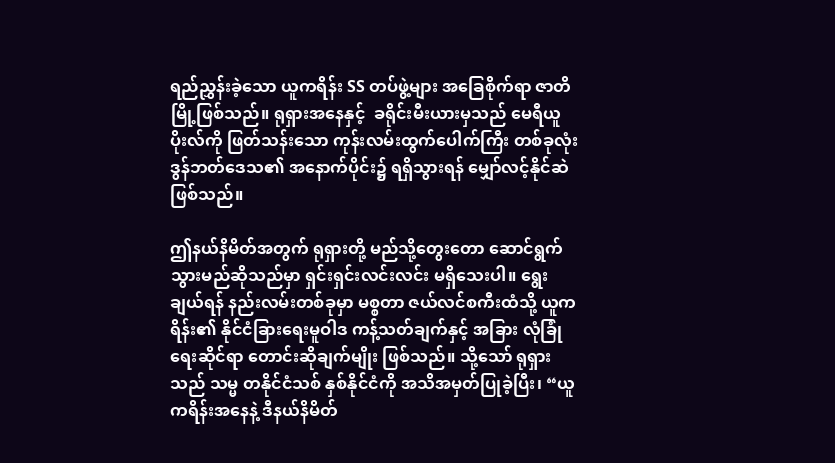ရည်ညွှန်းခဲ့သော ယူကရိန်း SS တပ်ဖွဲ့များ အခြေစိုက်ရာ ဇာတိမြို့ဖြစ်သည်။ ရုရှားအနေနှင့်  ခရိုင်းမီးယားမှသည် မေရီယူပိုးလ်ကို ဖြတ်သန်းသော ကုန်းလမ်းထွက်ပေါက်ကြီး တစ်ခုလုံး ဒွန်ဘတ်ဒေသ၏ အနောက်ပိုင်း၌ ရရှိသွားရန် မျှော်လင့်နိုင်ဆဲဖြစ်သည်။

ဤနယ်နိမိတ်အတွက် ရုရှားတို့ မည်သို့တွေးတော ဆောင်ရွက်သွားမည်ဆိုသည်မှာ ရှင်းရှင်းလင်းလင်း မရှိသေးပါ။ ရွေးချယ်ရန် နည်းလမ်းတစ်ခုမှာ မစ္စတာ ဇယ်လင်စကီးထံသို့ ယူကရိန်း၏ နိုင်ငံခြားရေးမူဝါဒ ကန့်သတ်ချက်နှင့် အခြား လုံခြုံရေးဆိုင်ရာ တောင်းဆိုချက်မျိုး ဖြစ်သည်။ သို့သော် ရုရှားသည် သမ္မ တနိုင်ငံသစ် နှစ်နိုင်ငံကို အသိအမှတ်ပြုခဲ့ပြီး၊ “ယူကရိန်းအနေနဲ့ ဒီနယ်နိမိတ်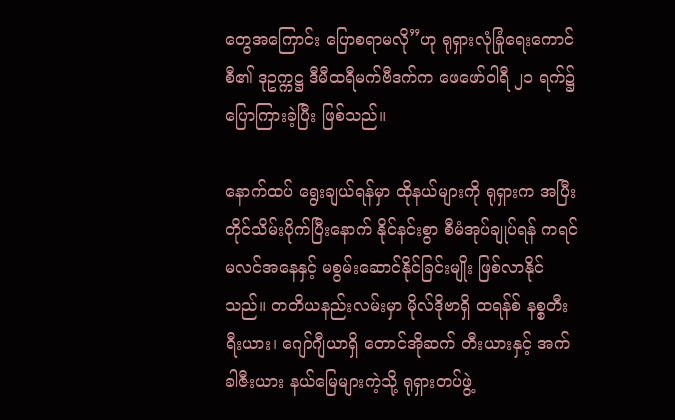တွေအကြောင်း ပြောစရာမလို”ဟု ရုရှားလုံခြုံရေးကောင်စီ၏ ဒုဥက္ကဋ္ဌ ဒီမီထရီမက်ဗီဒက်က ဖေဖော်ဝါရီ ၂၁ ရက်၌ ပြောကြားခဲ့ပြီး ဖြစ်သည်။

နောက်ထပ် ရွေးချယ်ရန်မှာ ထိုနယ်များကို ရုရှားက အပြီးတိုင်သိမ်းပိုက်ပြီးနောက် နိုင်နင်းစွာ စီမံအုပ်ချုပ်ရန် ကရင်မလင်အနေနှင့် မစွမ်းဆောင်နိုင်ခြင်းမျိုး ဖြစ်လာနိုင်သည်။ တတိယနည်းလမ်းမှာ မိုလ်ဒိုဗာရှိ ထရန်စ် နစ္စတီးရီးယား၊ ဂျော်ဂျီယာရှိ တောင်အိုဆက် တီးယားနှင့် အက်ခါဇီးယား နယ်မြေများကဲ့သို့ ရုရှားတပ်ဖွဲ့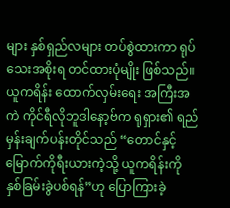များ နှစ်ရှည်လများ တပ်စွဲထားကာ ရုပ်သေးအစိုးရ တင်ထားပုံမျိုး ဖြစ်သည်။ ယူကရိန်း ထောက်လှမ်းရေး အကြီးအကဲ ကိုင်ရီလိုဘူဒါနော့ဗ်က ရုရှား၏ ရည်မှန်းချက်ပန်းတိုင်သည် “တောင်နှင့်မြောက်ကိုရီးယားကဲ့သို့ ယူကရိန်းကို နှစ်ခြမ်းခွဲပစ်ရန်”ဟု ပြောကြားခဲ့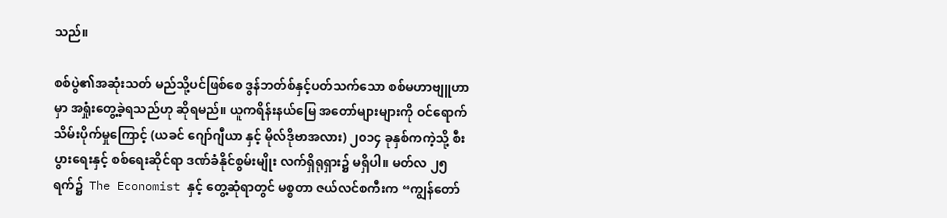သည်။

စစ်ပွဲ၏အဆုံးသတ် မည်သို့ပင်ဖြစ်စေ ဒွန်ဘတ်စ်နှင့်ပတ်သက်သော စစ်မဟာဗျူဟာမှာ အရှုံးတွေ့ခဲ့ရသည်ဟု ဆိုရမည်။ ယူကရိန်းနယ်မြေ အတော်များများကို ဝင်ရောက်သိမ်းပိုက်မှုကြောင့် (ယခင် ဂျော်ဂျီယာ နှင့် မိုလ်ဒိုဗာအလား) ၂၀၁၄ ခုနှစ်ကကဲ့သို့ စီးပွားရေးနှင့် စစ်ရေးဆိုင်ရာ ဒဏ်ခံနိုင်စွမ်းမျိုး လက်ရှိရုရှား၌ မရှိပါ။ မတ်လ ၂၅ ရက်၌  The Economist နှင့် တွေ့ဆုံရာတွင် မစ္စတာ ဇယ်လင်စကီးက “ကျွန်တော်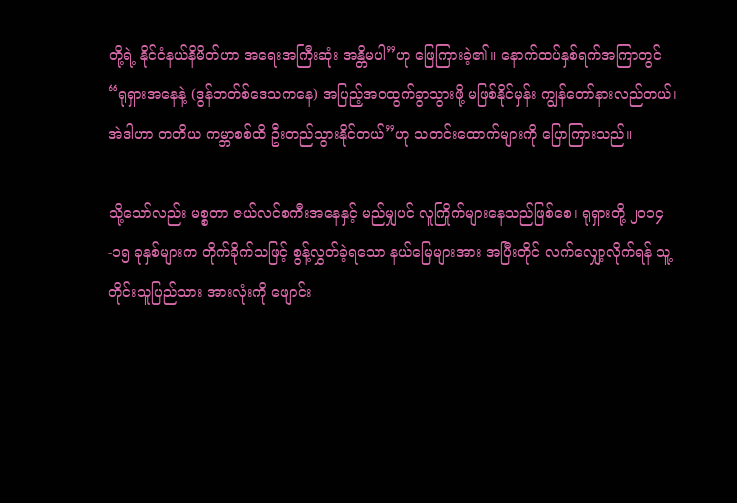တို့ရဲ့ နိုင်ငံနယ်နိမိတ်ဟာ အရေးအကြီးဆုံး အန္တိမပါ”ဟု ဖြေကြားခဲ့၏။ နောက်ထပ်နှစ်ရက်အကြာတွင် “ရုရှားအနေနဲ့ (ဒွန်ဘတ်စ်ဒေသကနေ) အပြည့်အဝထွက်ခွာသွားဖို့ မဖြစ်နိုင်မှန်း ကျွန်တော်နားလည်တယ်၊ အဲဒါဟာ တတိယ ကမ္ဘာစစ်ထိ ဦးတည်သွားနိုင်တယ်”ဟု သတင်းထောက်များကို ပြောကြားသည်။

သို့သော်လည်း မစ္စတာ ဇယ်လင်စကီးအနေနှင့် မည်မျှပင် လူကြိုက်များနေသည်ဖြစ်စေ၊ ရုရှားတို့ ၂၀၁၄-၁၅ ခုနှစ်များက တိုက်ခိုက်သဖြင့် စွန့်လွှတ်ခဲ့ရသော နယ်မြေများအား အပြီးတိုင် လက်လျှော့လိုက်ရန် သူ့တိုင်းသူပြည်သား အားလုံးကို ဖျောင်း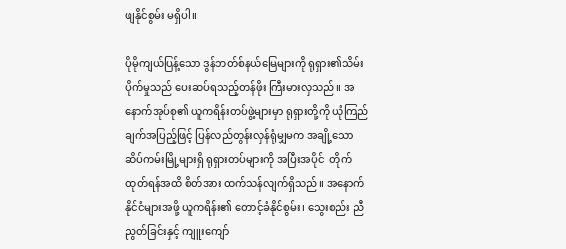ဖျနိုင်စွမ်း မရှိပါ။

ပိုမိုကျယ်ပြန့်သော ဒွန်ဘတ်စ်နယ်မြေများကို ရုရှား၏သိမ်းပိုက်မှုသည် ပေးဆပ်ရသည့်တန်ဖိုး ကြီးမားလှသည်။ အနောက်အုပ်စု၏ ယူကရိန်းတပ်ဖွဲ့များမှာ ရုရှားတို့ကို ယုံကြည် ချက်အပြည့်ဖြင့် ပြန်လည်တွန်းလှန်ရုံမျှမက အချို့သောဆိပ်ကမ်းမြို့များရှိ ရုရှားတပ်များကို အပြီးအပိုင်  တိုက်ထုတ်ရန်အထိ စိတ်အား ထက်သန်လျက်ရှိသည်။ အနောက်နိုင်ငံများအဖို့ ယူကရိန်း၏ တောင့်ခံနိုင်စွမ်း၊ သွေးစည်း ညီညွတ်ခြင်းနှင့် ကျူးကျော်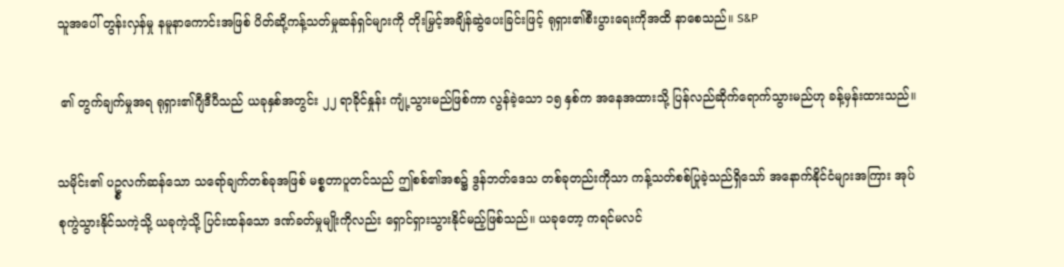သူအပေါ် တွန်းလှန်မှု နမူနာကောင်းအဖြစ် ပိတ်ဆို့ကန့်သတ်မှုဆန်ရှင်များကို တိုးမြှင့်အချိန်ဆွဲပေးခြင်းဖြင့် ရုရှား၏စီးပွားရေးကိုအထိ နာစေသည်။ S&P

 ၏ တွက်ချက်မှုအရ ရုရှား၏ဂျီဒီပီသည် ယခုနှစ်အတွင်း ၂၂ ရာခိုင်နှုန်း ကျုံ့သွားမည်ဖြစ်ကာ လွန်ခဲ့သော ၁၅ နှစ်က အနေအထားသို့ ပြန်လည်ဆိုက်ရောက်သွားမည်ဟု ခန့်မှန်းထားသည်။

သမိုင်း၏ ပဥ္စလက်ဆန်သော သရော်ချက်တစ်ခုအဖြစ် မစ္စတာပူတင်သည် ဤစစ်၏အစ၌ ဒွန်ဘတ်ဒေသ တစ်ခုတည်းကိုသာ ကန့်သတ်စစ်ပြုခဲ့သည်ရှိသော် အနောက်နိုင်ငံများအကြား အုပ်စုကွဲသွားနိုင်သကဲ့သို့ ယခုကဲ့သို့ ပြင်းထန်သော ဒဏ်ခတ်မှုမျိုးကိုလည်း ရှောင်ရှားသွားနိုင်မည့်ဖြစ်သည်။ ယခုတော့ ကရင်မလင်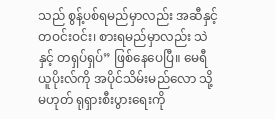သည် စွန့်ပစ်ရမည်မှာလည်း အဆီနှင့် တဝင်းဝင်း၊ စားရမည်မှာလည်း သဲနှင့် တရှပ်ရှပ်” ဖြစ်နေပေပြီ။ မေရီယူပိုးလ်ကို အပိုင်သိမ်းမည်လော သို့မဟုတ် ရုရှားစီးပွားရေးကို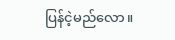ပြန်ငဲ့မည်လော။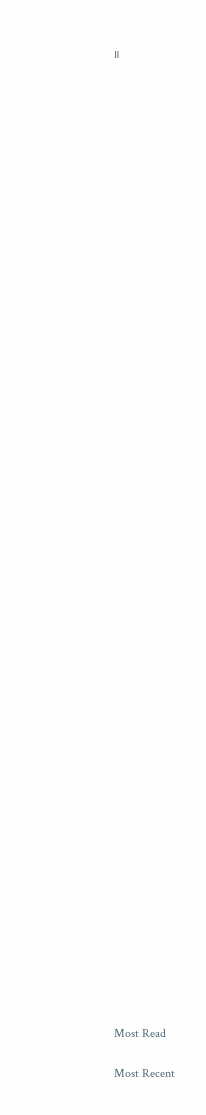။















































Most Read

Most Recent